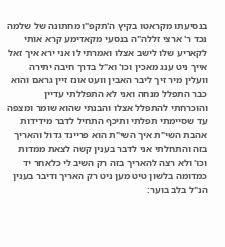בנסיעתו מקראטו בקיץ ה'תקפ"ו מחתונה של שלמה נכד ר' ארצי זללה"ה בנסעי מקאדימע קרא אותי לקאריע שלו לישב אצלו ואמרתי לו אני ירא איך זאל אייך ניט ענג מאכין וכו' וא"ל בדרך חיבה יתירה וועלין מיר זיך ליבר האבין וועט אונז זיין גראם והוא כבר התפלל מנחה ואני לא התפללתי עדיין והוכרחתי להתפלל אצלו והבנתי שהוא שומר ומצפה עד שסיימתי תפלתי ותיכף התחיל לדבר מידידות אהבת השי"ת איך השי"ת הוא פריינד גדול והאריך בזה והתחלתי אני לדבר בענין קשה לצאת ממדות וכו' ולא רצה להאריך בזה רק השיב לי כלאחר יד כמדומה בלשון טיט מען ניט רק האריך ודיבר בענין הנ"ל בלב בוער: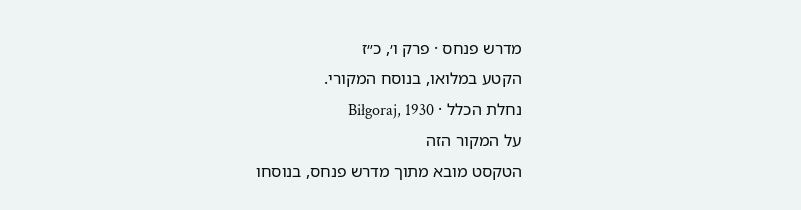מדרש פנחס · פרק ו׳, כ״ז
הקטע במלואו, בנוסח המקורי.
נחלת הכלל · Biłgoraj, 1930
על המקור הזה
הטקסט מובא מתוך מדרש פנחס, בנוסחו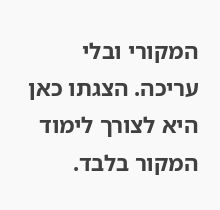המקורי ובלי עריכה. הצגתו כאן היא לצורך לימוד המקור בלבד.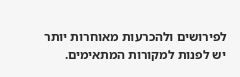לפירושים ולהכרעות מאוחרות יותר יש לפנות למקורות המתאימים.